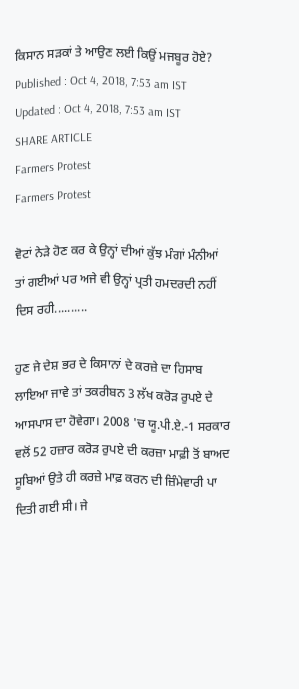ਕਿਸਾਨ ਸੜਕਾਂ ਤੇ ਆਉਣ ਲਈ ਕਿਉਂ ਮਜਬੂਰ ਹੋਏ?
Published : Oct 4, 2018, 7:53 am IST
Updated : Oct 4, 2018, 7:53 am IST
SHARE ARTICLE
Farmers Protest
Farmers Protest

ਵੋਟਾਂ ਨੇੜੇ ਹੋਣ ਕਰ ਕੇ ਉਨ੍ਹਾਂ ਦੀਆਂ ਕੁੱਝ ਮੰਗਾਂ ਮੰਨੀਆਂ ਤਾਂ ਗਈਆਂ ਪਰ ਅਜੇ ਵੀ ਉਨ੍ਹਾਂ ਪ੍ਰਤੀ ਹਮਦਰਦੀ ਨਹੀਂ ਦਿਸ ਰਹੀ..........

ਹੁਣ ਜੇ ਦੇਸ਼ ਭਰ ਦੇ ਕਿਸਾਨਾਂ ਦੇ ਕਰਜ਼ੇ ਦਾ ਹਿਸਾਬ ਲਾਇਆ ਜਾਵੇ ਤਾਂ ਤਕਰੀਬਨ 3 ਲੱਖ ਕਰੋੜ ਰੁਪਏ ਦੇ ਆਸਪਾਸ ਦਾ ਹੋਵੇਗਾ। 2008 'ਚ ਯੂ.ਪੀ.ਏ.-1 ਸਰਕਾਰ ਵਲੋਂ 52 ਹਜ਼ਾਰ ਕਰੋੜ ਰੁਪਏ ਦੀ ਕਰਜ਼ਾ ਮਾਫ਼ੀ ਤੋਂ ਬਾਅਦ ਸੂਬਿਆਂ ਉਤੇ ਹੀ ਕਰਜ਼ੇ ਮਾਫ਼ ਕਰਨ ਦੀ ਜ਼ਿੰਮੇਵਾਰੀ ਪਾ ਦਿਤੀ ਗਈ ਸੀ। ਜੇ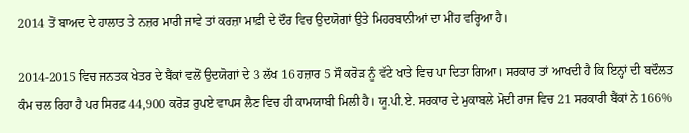2014 ਤੋਂ ਬਾਅਦ ਦੇ ਹਾਲਾਤ ਤੇ ਨਜ਼ਰ ਮਾਰੀ ਜਾਵੇ ਤਾਂ ਕਰਜ਼ਾ ਮਾਫ਼ੀ ਦੇ ਦੌਰ ਵਿਚ ਉਦਯੋਗਾਂ ਉਤੇ ਮਿਹਰਬਾਨੀਆਂ ਦਾ ਮੀਂਹ ਵਰ੍ਹਿਆ ਹੈ।

2014-2015 ਵਿਚ ਜਨਤਕ ਖੇਤਰ ਦੇ ਬੈਂਕਾਂ ਵਲੋਂ ਉਦਯੋਗਾਂ ਦੇ 3 ਲੱਖ 16 ਹਜ਼ਾਰ 5 ਸੌ ਕਰੋੜ ਨੂੰ ਵੱਟੇ ਖਾਤੇ ਵਿਚ ਪਾ ਦਿਤਾ ਗਿਆ। ਸਰਕਾਰ ਤਾਂ ਆਖਦੀ ਹੈ ਕਿ ਇਨ੍ਹਾਂ ਦੀ ਬਦੌਲਤ ਕੰਮ ਚਲ ਰਿਹਾ ਹੈ ਪਰ ਸਿਰਫ਼ 44,900 ਕਰੋੜ ਰੁਪਏ ਵਾਪਸ ਲੈਣ ਵਿਚ ਹੀ ਕਾਮਯਾਬੀ ਮਿਲੀ ਹੈ। ਯੂ.ਪੀ.ਏ. ਸਰਕਾਰ ਦੇ ਮੁਕਾਬਲੇ ਮੋਦੀ ਰਾਜ ਵਿਚ 21 ਸਰਕਾਰੀ ਬੈਂਕਾਂ ਨੇ 166%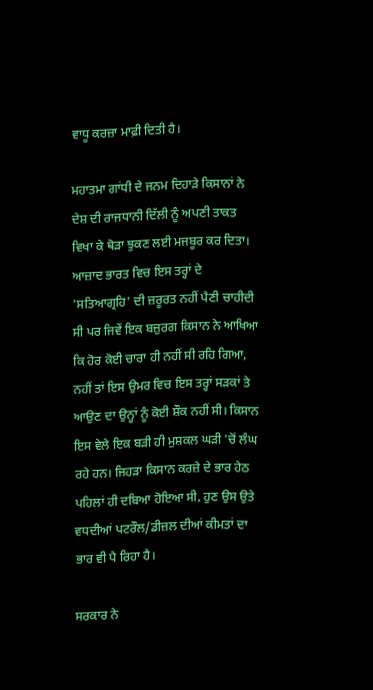ਵਾਧੂ ਕਰਜ਼ਾ ਮਾਫ਼ੀ ਦਿਤੀ ਹੈ।

ਮਹਾਤਮਾ ਗਾਂਧੀ ਦੇ ਜਨਮ ਦਿਹਾੜੇ ਕਿਸਾਨਾਂ ਨੇ ਦੇਸ਼ ਦੀ ਰਾਜਧਾਨੀ ਦਿੱਲੀ ਨੂੰ ਅਪਣੀ ਤਾਕਤ ਵਿਖਾ ਕੇ ਥੋੜਾ ਝੁਕਣ ਲਈ ਮਜਬੂਰ ਕਰ ਦਿਤਾ। ਆਜ਼ਾਦ ਭਾਰਤ ਵਿਚ ਇਸ ਤਰ੍ਹਾਂ ਦੇ 'ਸਤਿਆਗ੍ਰਹਿ' ਦੀ ਜ਼ਰੂਰਤ ਨਹੀਂ ਪੈਣੀ ਚਾਹੀਦੀ ਸੀ ਪਰ ਜਿਵੇਂ ਇਕ ਬਜ਼ੁਰਗ ਕਿਸਾਨ ਨੇ ਆਖਿਆ ਕਿ ਹੋਰ ਕੋਈ ਚਾਰਾ ਹੀ ਨਹੀਂ ਸੀ ਰਹਿ ਗਿਆ, ਨਹੀਂ ਤਾਂ ਇਸ ਉਮਰ ਵਿਚ ਇਸ ਤਰ੍ਹਾਂ ਸੜਕਾਂ ਤੇ ਆਉਣ ਦਾ ਉਨ੍ਹਾਂ ਨੂੰ ਕੋਈ ਸ਼ੌਕ ਨਹੀਂ ਸੀ। ਕਿਸਾਨ ਇਸ ਵੇਲੇ ਇਕ ਬੜੀ ਹੀ ਮੁਸ਼ਕਲ ਘੜੀ 'ਚੋਂ ਲੰਘ ਰਹੇ ਹਨ। ਜਿਹੜਾ ਕਿਸਾਨ ਕਰਜ਼ੇ ਦੇ ਭਾਰ ਹੇਠ ਪਹਿਲਾਂ ਹੀ ਦਬਿਆ ਹੋਇਆ ਸੀ, ਹੁਣ ਉਸ ਉਤੇ ਵਧਦੀਆਂ ਪਟਰੌਲ/ਡੀਜ਼ਲ ਦੀਆਂ ਕੀਮਤਾਂ ਦਾ ਭਾਰ ਵੀ ਪੈ ਰਿਹਾ ਹੈ।

ਸਰਕਾਰ ਨੇ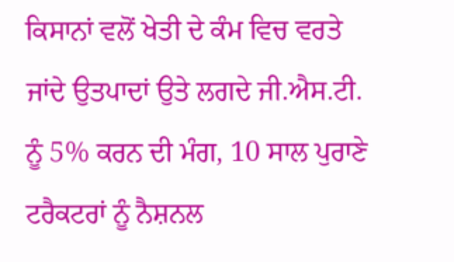ਕਿਸਾਨਾਂ ਵਲੋਂ ਖੇਤੀ ਦੇ ਕੰਮ ਵਿਚ ਵਰਤੇ ਜਾਂਦੇ ਉਤਪਾਦਾਂ ਉਤੇ ਲਗਦੇ ਜੀ.ਐਸ.ਟੀ. ਨੂੰ 5% ਕਰਨ ਦੀ ਮੰਗ, 10 ਸਾਲ ਪੁਰਾਣੇ ਟਰੈਕਟਰਾਂ ਨੂੰ ਨੈਸ਼ਨਲ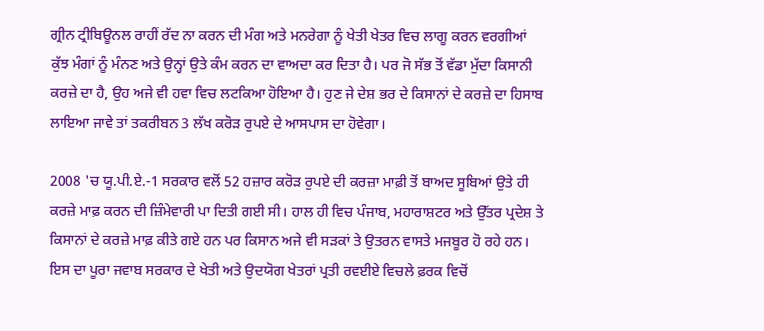ਗ੍ਰੀਨ ਟ੍ਰੀਬਿਊਨਲ ਰਾਹੀਂ ਰੱਦ ਨਾ ਕਰਨ ਦੀ ਮੰਗ ਅਤੇ ਮਨਰੇਗਾ ਨੂੰ ਖੇਤੀ ਖੇਤਰ ਵਿਚ ਲਾਗੂ ਕਰਨ ਵਰਗੀਆਂ ਕੁੱਝ ਮੰਗਾਂ ਨੂੰ ਮੰਨਣ ਅਤੇ ਉਨ੍ਹਾਂ ਉਤੇ ਕੰਮ ਕਰਨ ਦਾ ਵਾਅਦਾ ਕਰ ਦਿਤਾ ਹੈ। ਪਰ ਜੋ ਸੱਭ ਤੋਂ ਵੱਡਾ ਮੁੱਦਾ ਕਿਸਾਨੀ ਕਰਜ਼ੇ ਦਾ ਹੈ, ਉਹ ਅਜੇ ਵੀ ਹਵਾ ਵਿਚ ਲਟਕਿਆ ਹੋਇਆ ਹੈ। ਹੁਣ ਜੇ ਦੇਸ਼ ਭਰ ਦੇ ਕਿਸਾਨਾਂ ਦੇ ਕਰਜ਼ੇ ਦਾ ਹਿਸਾਬ ਲਾਇਆ ਜਾਵੇ ਤਾਂ ਤਕਰੀਬਨ 3 ਲੱਖ ਕਰੋੜ ਰੁਪਏ ਦੇ ਆਸਪਾਸ ਦਾ ਹੋਵੇਗਾ।

2008 'ਚ ਯੂ.ਪੀ.ਏ.-1 ਸਰਕਾਰ ਵਲੋਂ 52 ਹਜ਼ਾਰ ਕਰੋੜ ਰੁਪਏ ਦੀ ਕਰਜ਼ਾ ਮਾਫ਼ੀ ਤੋਂ ਬਾਅਦ ਸੂਬਿਆਂ ਉਤੇ ਹੀ ਕਰਜ਼ੇ ਮਾਫ਼ ਕਰਨ ਦੀ ਜ਼ਿੰਮੇਵਾਰੀ ਪਾ ਦਿਤੀ ਗਈ ਸੀ। ਹਾਲ ਹੀ ਵਿਚ ਪੰਜਾਬ, ਮਹਾਰਾਸ਼ਟਰ ਅਤੇ ਉੱਤਰ ਪ੍ਰਦੇਸ਼ ਤੇ ਕਿਸਾਨਾਂ ਦੇ ਕਰਜ਼ੇ ਮਾਫ਼ ਕੀਤੇ ਗਏ ਹਨ ਪਰ ਕਿਸਾਨ ਅਜੇ ਵੀ ਸੜਕਾਂ ਤੇ ਉਤਰਨ ਵਾਸਤੇ ਮਜਬੂਰ ਹੋ ਰਹੇ ਹਨ। ਇਸ ਦਾ ਪੂਰਾ ਜਵਾਬ ਸਰਕਾਰ ਦੇ ਖੇਤੀ ਅਤੇ ਉਦਯੋਗ ਖੇਤਰਾਂ ਪ੍ਰਤੀ ਰਵਈਏ ਵਿਚਲੇ ਫ਼ਰਕ ਵਿਚੋਂ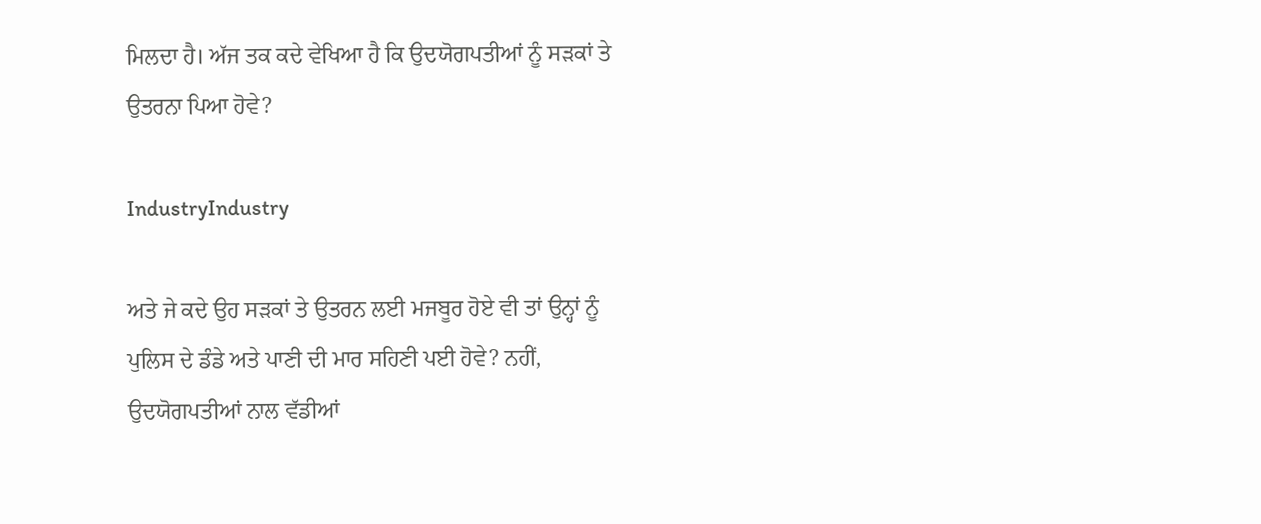ਮਿਲਦਾ ਹੈ। ਅੱਜ ਤਕ ਕਦੇ ਵੇਖਿਆ ਹੈ ਕਿ ਉਦਯੋਗਪਤੀਆਂ ਨੂੰ ਸੜਕਾਂ ਤੇ ਉਤਰਨਾ ਪਿਆ ਹੋਵੇ?

IndustryIndustry

ਅਤੇ ਜੇ ਕਦੇ ਉਹ ਸੜਕਾਂ ਤੇ ਉਤਰਨ ਲਈ ਮਜਬੂਰ ਹੋਏ ਵੀ ਤਾਂ ਉਨ੍ਹਾਂ ਨੂੰ ਪੁਲਿਸ ਦੇ ਡੰਡੇ ਅਤੇ ਪਾਣੀ ਦੀ ਮਾਰ ਸਹਿਣੀ ਪਈ ਹੋਵੇ? ਨਹੀਂ, ਉਦਯੋਗਪਤੀਆਂ ਨਾਲ ਵੱਡੀਆਂ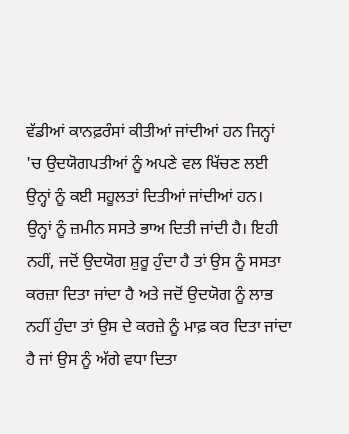ਵੱਡੀਆਂ ਕਾਨਫ਼ਰੰਸਾਂ ਕੀਤੀਆਂ ਜਾਂਦੀਆਂ ਹਨ ਜਿਨ੍ਹਾਂ 'ਚ ਉਦਯੋਗਪਤੀਆਂ ਨੂੰ ਅਪਣੇ ਵਲ ਖਿੱਚਣ ਲਈ ਉਨ੍ਹਾਂ ਨੂੰ ਕਈ ਸਹੂਲਤਾਂ ਦਿਤੀਆਂ ਜਾਂਦੀਆਂ ਹਨ। ਉਨ੍ਹਾਂ ਨੂੰ ਜ਼ਮੀਨ ਸਸਤੇ ਭਾਅ ਦਿਤੀ ਜਾਂਦੀ ਹੈ। ਇਹੀ ਨਹੀਂ, ਜਦੋਂ ਉਦਯੋਗ ਸ਼ੁਰੂ ਹੁੰਦਾ ਹੈ ਤਾਂ ਉਸ ਨੂੰ ਸਸਤਾ ਕਰਜ਼ਾ ਦਿਤਾ ਜਾਂਦਾ ਹੈ ਅਤੇ ਜਦੋਂ ਉਦਯੋਗ ਨੂੰ ਲਾਭ ਨਹੀਂ ਹੁੰਦਾ ਤਾਂ ਉਸ ਦੇ ਕਰਜ਼ੇ ਨੂੰ ਮਾਫ਼ ਕਰ ਦਿਤਾ ਜਾਂਦਾ ਹੈ ਜਾਂ ਉਸ ਨੂੰ ਅੱਗੇ ਵਧਾ ਦਿਤਾ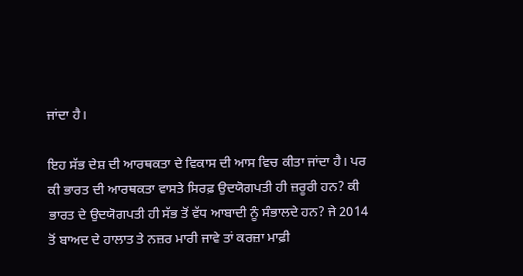ਜਾਂਦਾ ਹੈ।

ਇਹ ਸੱਭ ਦੇਸ਼ ਦੀ ਆਰਥਕਤਾ ਦੇ ਵਿਕਾਸ ਦੀ ਆਸ ਵਿਚ ਕੀਤਾ ਜਾਂਦਾ ਹੈ। ਪਰ ਕੀ ਭਾਰਤ ਦੀ ਆਰਥਕਤਾ ਵਾਸਤੇ ਸਿਰਫ਼ ਉਦਯੋਗਪਤੀ ਹੀ ਜ਼ਰੂਰੀ ਹਨ? ਕੀ ਭਾਰਤ ਦੇ ਉਦਯੋਗਪਤੀ ਹੀ ਸੱਭ ਤੋਂ ਵੱਧ ਆਬਾਦੀ ਨੂੰ ਸੰਭਾਲਦੇ ਹਨ? ਜੇ 2014 ਤੋਂ ਬਾਅਦ ਦੇ ਹਾਲਾਤ ਤੇ ਨਜ਼ਰ ਮਾਰੀ ਜਾਵੇ ਤਾਂ ਕਰਜ਼ਾ ਮਾਫ਼ੀ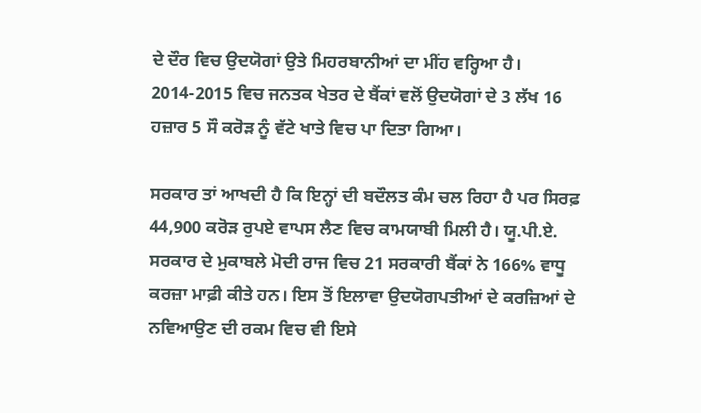ਦੇ ਦੌਰ ਵਿਚ ਉਦਯੋਗਾਂ ਉਤੇ ਮਿਹਰਬਾਨੀਆਂ ਦਾ ਮੀਂਹ ਵਰ੍ਹਿਆ ਹੈ। 2014-2015 ਵਿਚ ਜਨਤਕ ਖੇਤਰ ਦੇ ਬੈਂਕਾਂ ਵਲੋਂ ਉਦਯੋਗਾਂ ਦੇ 3 ਲੱਖ 16 ਹਜ਼ਾਰ 5 ਸੌ ਕਰੋੜ ਨੂੰ ਵੱਟੇ ਖਾਤੇ ਵਿਚ ਪਾ ਦਿਤਾ ਗਿਆ।

ਸਰਕਾਰ ਤਾਂ ਆਖਦੀ ਹੈ ਕਿ ਇਨ੍ਹਾਂ ਦੀ ਬਦੌਲਤ ਕੰਮ ਚਲ ਰਿਹਾ ਹੈ ਪਰ ਸਿਰਫ਼ 44,900 ਕਰੋੜ ਰੁਪਏ ਵਾਪਸ ਲੈਣ ਵਿਚ ਕਾਮਯਾਬੀ ਮਿਲੀ ਹੈ। ਯੂ.ਪੀ.ਏ. ਸਰਕਾਰ ਦੇ ਮੁਕਾਬਲੇ ਮੋਦੀ ਰਾਜ ਵਿਚ 21 ਸਰਕਾਰੀ ਬੈਂਕਾਂ ਨੇ 166% ਵਾਧੂ ਕਰਜ਼ਾ ਮਾਫ਼ੀ ਕੀਤੇ ਹਨ। ਇਸ ਤੋਂ ਇਲਾਵਾ ਉਦਯੋਗਪਤੀਆਂ ਦੇ ਕਰਜ਼ਿਆਂ ਦੇ ਨਵਿਆਉਣ ਦੀ ਰਕਮ ਵਿਚ ਵੀ ਇਸੇ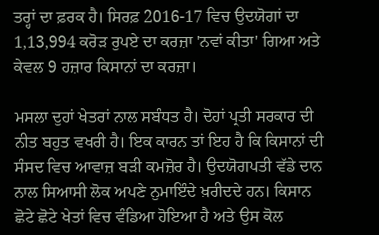ਤਰ੍ਹਾਂ ਦਾ ਫ਼ਰਕ ਹੈ। ਸਿਰਫ਼ 2016-17 ਵਿਚ ਉਦਯੋਗਾਂ ਦਾ 1,13,994 ਕਰੋੜ ਰੁਪਏ ਦਾ ਕਰਜ਼ਾ 'ਨਵਾਂ ਕੀਤਾ' ਗਿਆ ਅਤੇ ਕੇਵਲ 9 ਹਜ਼ਾਰ ਕਿਸਾਨਾਂ ਦਾ ਕਰਜ਼ਾ।

ਮਸਲਾ ਦੁਹਾਂ ਖੇਤਰਾਂ ਨਾਲ ਸਬੰਧਤ ਹੈ। ਦੋਹਾਂ ਪ੍ਰਤੀ ਸਰਕਾਰ ਦੀ ਨੀਤ ਬਹੁਤ ਵਖਰੀ ਹੈ। ਇਕ ਕਾਰਨ ਤਾਂ ਇਹ ਹੈ ਕਿ ਕਿਸਾਨਾਂ ਦੀ ਸੰਸਦ ਵਿਚ ਆਵਾਜ਼ ਬੜੀ ਕਮਜ਼ੋਰ ਹੈ। ਉਦਯੋਗਪਤੀ ਵੱਡੇ ਦਾਨ ਨਾਲ ਸਿਆਸੀ ਲੋਕ ਅਪਣੇ ਨੁਮਾਇੰਦੇ ਖ਼ਰੀਦਦੇ ਹਨ। ਕਿਸਾਨ ਛੋਟੇ ਛੋਟੇ ਖੇਤਾਂ ਵਿਚ ਵੰਡਿਆ ਹੋਇਆ ਹੈ ਅਤੇ ਉਸ ਕੋਲ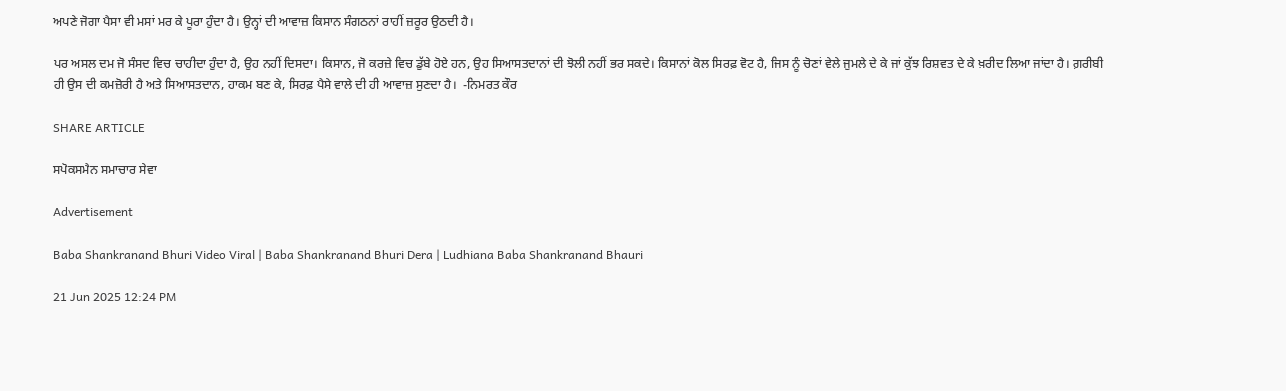ਅਪਣੇ ਜੋਗਾ ਪੈਸਾ ਵੀ ਮਸਾਂ ਮਰ ਕੇ ਪੂਰਾ ਹੁੰਦਾ ਹੈ। ਉਨ੍ਹਾਂ ਦੀ ਆਵਾਜ਼ ਕਿਸਾਨ ਸੰਗਠਨਾਂ ਰਾਹੀਂ ਜ਼ਰੂਰ ਉਠਦੀ ਹੈ।

ਪਰ ਅਸਲ ਦਮ ਜੋ ਸੰਸਦ ਵਿਚ ਚਾਹੀਦਾ ਹੁੰਦਾ ਹੈ, ਉਹ ਨਹੀਂ ਦਿਸਦਾ। ਕਿਸਾਨ, ਜੋ ਕਰਜ਼ੇ ਵਿਚ ਡੁੱਬੇ ਹੋਏ ਹਨ, ਉਹ ਸਿਆਸਤਦਾਨਾਂ ਦੀ ਝੋਲੀ ਨਹੀਂ ਭਰ ਸਕਦੇ। ਕਿਸਾਨਾਂ ਕੋਲ ਸਿਰਫ਼ ਵੋਟ ਹੈ, ਜਿਸ ਨੂੰ ਚੋਣਾਂ ਵੇਲੇ ਜੁਮਲੇ ਦੇ ਕੇ ਜਾਂ ਕੁੱਝ ਰਿਸ਼ਵਤ ਦੇ ਕੇ ਖ਼ਰੀਦ ਲਿਆ ਜਾਂਦਾ ਹੈ। ਗ਼ਰੀਬੀ ਹੀ ਉਸ ਦੀ ਕਮਜ਼ੋਰੀ ਹੈ ਅਤੇ ਸਿਆਸਤਦਾਨ, ਹਾਕਮ ਬਣ ਕੇ, ਸਿਰਫ਼ ਪੈਸੇ ਵਾਲੇ ਦੀ ਹੀ ਆਵਾਜ਼ ਸੁਣਦਾ ਹੈ।  -ਨਿਮਰਤ ਕੌਰ

SHARE ARTICLE

ਸਪੋਕਸਮੈਨ ਸਮਾਚਾਰ ਸੇਵਾ

Advertisement

Baba Shankranand Bhuri Video Viral | Baba Shankranand Bhuri Dera | Ludhiana Baba Shankranand Bhauri

21 Jun 2025 12:24 PM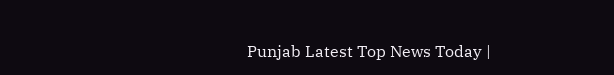Punjab Latest Top News Today |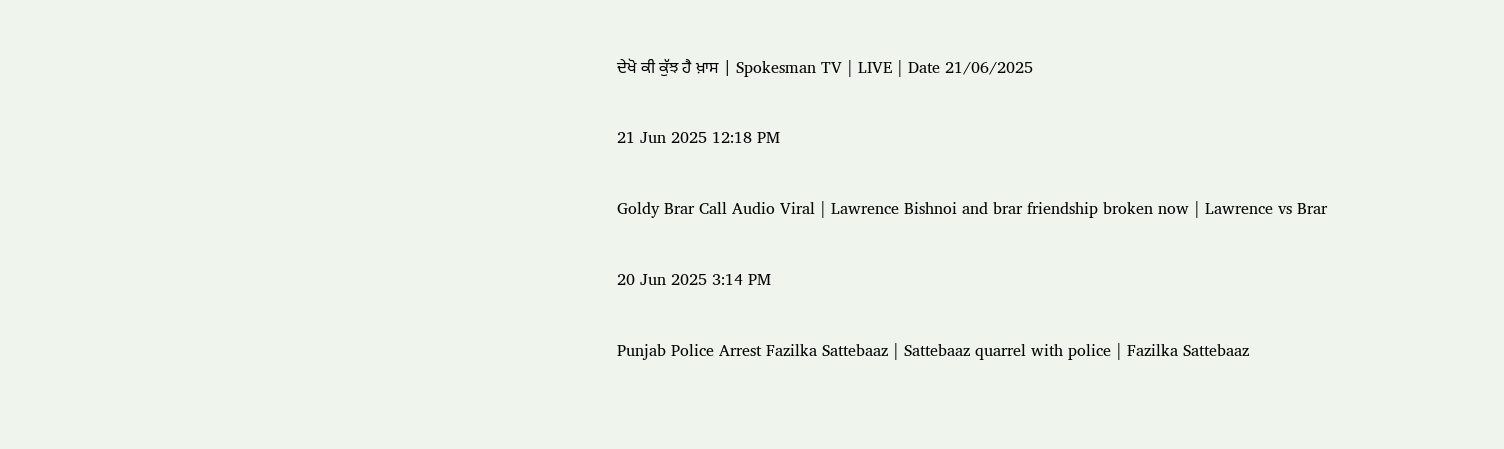ਦੇਖੋ ਕੀ ਕੁੱਝ ਹੈ ਖ਼ਾਸ | Spokesman TV | LIVE | Date 21/06/2025

21 Jun 2025 12:18 PM

Goldy Brar Call Audio Viral | Lawrence Bishnoi and brar friendship broken now | Lawrence vs Brar

20 Jun 2025 3:14 PM

Punjab Police Arrest Fazilka Sattebaaz | Sattebaaz quarrel with police | Fazilka Sattebaaz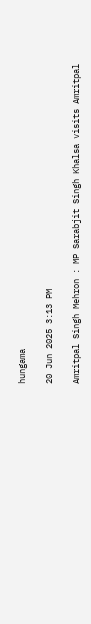hungama

20 Jun 2025 3:13 PM

Amritpal Singh Mehron : MP Sarabjit Singh Khalsa visits Amritpal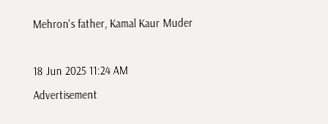Mehron's father, Kamal Kaur Muder

18 Jun 2025 11:24 AM
Advertisement